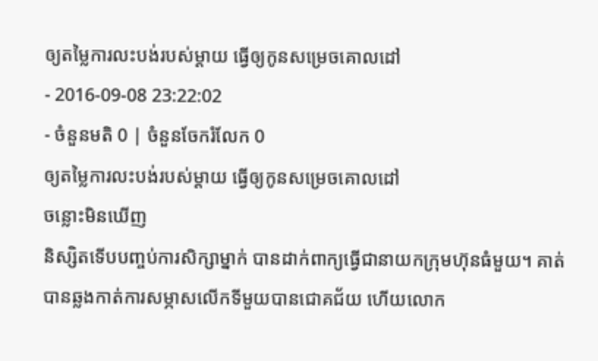ឲ្យតម្លៃការលះបង់របស់ម្ដាយ ធ្វើឲ្យកូនសម្រេចគោលដៅ
- 2016-09-08 23:22:02
- ចំនួនមតិ 0 | ចំនួនចែករំលែក 0
ឲ្យតម្លៃការលះបង់របស់ម្ដាយ ធ្វើឲ្យកូនសម្រេចគោលដៅ
ចន្លោះមិនឃើញ
និស្សិតទើបបញ្ចប់ការសិក្សាម្នាក់ បានដាក់ពាក្យធ្វើជានាយកក្រុមហ៊ុនធំមួយ។ គាត់បានឆ្លងកាត់ការសម្ភាសលើកទីមួយបានជោគជ័យ ហើយលោក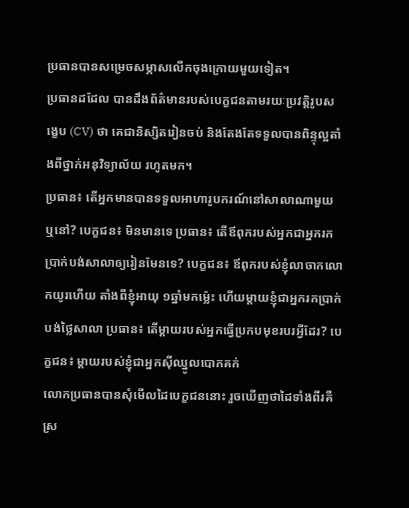ប្រធានបានសម្រេចសម្ភាសលើកចុងក្រោយមួយទៀត។
ប្រធានដដែល បានដឹងព័ត៌មានរបស់បេក្ខជនតាមរយៈប្រវត្តិរូបសង្ខេប (CV) ថា គេជានិស្សិតរៀនចប់ និងតែងតែទទួលបានពិន្ទុល្អតាំងពីថ្នាក់អនុវិទ្យាល័យ រហូតមក។
ប្រធាន៖ តើអ្នកមានបានទទួលអាហារូបករណ៍នៅសាលាណាមួយ ឬនៅ? បេក្ខជន៖ មិនមានទេ ប្រធាន៖ តើឪពុករបស់អ្នកជាអ្នករកប្រាក់បង់សាលាឲ្យរៀនមែនទេ? បេក្ខជន៖ ឪពុករបស់ខ្ញុំលាចាកលោកយូរហើយ តាំងពីខ្ញុំអាយុ ១ឆ្នាំមកម្ល៉េះ ហើយម្ដាយខ្ញុំជាអ្នករកប្រាក់បង់ថ្លៃសាលា ប្រធាន៖ តើម្ដាយរបស់អ្នកធ្វើប្រកបមុខរបរអ្វីដែរ? បេក្ខជន៖ ម្ដាយរបស់ខ្ញុំជាអ្នកស៊ីឈ្នូលបោកគក់
លោកប្រធានបានសុំមើលដៃបេក្ខជននោះ រួចឃើញថាដៃទាំងពីរគឺស្រ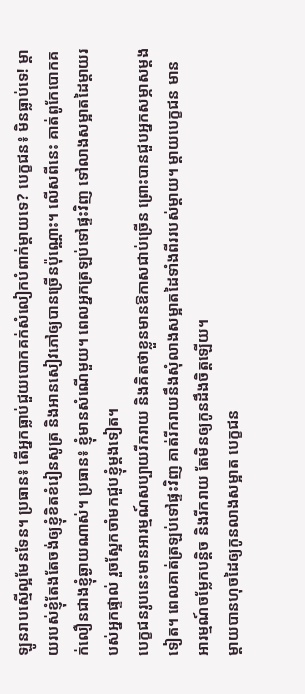ឡូនរាបស្មើល្អមែនទែន។ ប្រធាន៖ តើអ្នកធ្លាប់ជួយបោកគក់សំលៀកបំពាក់ម្ដាយទេ? បេក្ខជន៖ មិនធ្លាប់ទេ! ម្ដាយរបស់ខ្ញុំតែងតែចង់ឲ្យខ្ញុំខិតខំរៀនសូត្រ និងអានសៀវភៅឲ្យបានច្រើនប៉ុណ្ណោះ។ លើសពីនេះ គាត់ពូកែបោកគក់លឿនជាងខ្ញុំឆ្ងាយណាស់។ ប្រធាន៖ ខ្ញុំមានសំណើមួយ។ ពេលអ្នកត្រឡប់ទៅផ្ទះវិញ ទៅលាងសម្អាតដៃម្ដាយរបស់អ្នកផ្ទាល់ រួចស្អែកចាំមកជួបខ្ញុំម្ដងទៀត។
បេក្ខជនរូបនេះមានអារម្មណ៍សប្បាយរីករាយ និងគិតថាខ្លួនមានឱកាសជាប់ច្រើន ព្រោះបានជួបអ្នកសម្ភាសម្ដងទៀត។ ពេលគាត់ត្រឡប់ទៅផ្ទះវិញ គាត់រីករាយនឹងសុំលាងសម្អាតដៃទាំងពីររបស់ម្ដាយ។ ម្ដាយបេក្ខជន មានអារម្មណ៍ចម្លែកបន្តិច និងរីករាយ តែមិនឲ្យកូនដឹងចិត្តឡើយ។
ម្ដាយបានហុចដៃឲ្យកូនលាងសម្អាត បេក្ខជន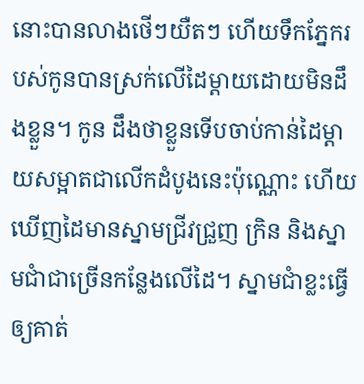នោះបានលាងថើៗយឺតៗ ហើយទឹកភ្នែករបស់កូនបានស្រក់លើដៃម្ដាយដោយមិនដឹងខ្លួន។ កូន ដឹងថាខ្លួនទើបចាប់កាន់ដៃម្ដាយសម្អាតជាលើកដំបូងនេះប៉ុណ្ណោះ ហើយឃើញដៃមានស្នាមជ្រីវជ្រួញ ក្រិន និងស្នាមជាំជាច្រើនកន្លែងលើដៃ។ ស្នាមជាំខ្លះធ្វើឲ្យគាត់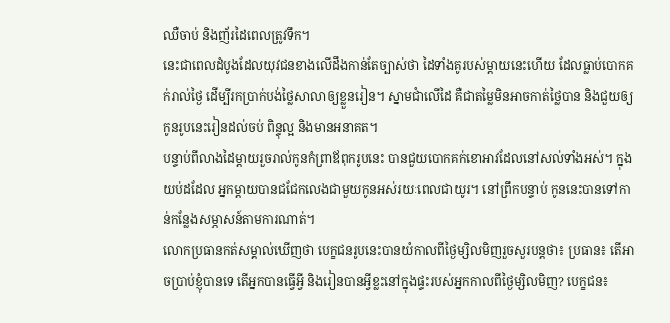ឈឺចាប់ និងញ័រដៃពេលត្រូវទឹក។
នេះជាពេលដំបូងដែលយុវជនខាងលើដឹងកាន់តែច្បាស់ថា ដៃទាំងគូរបស់ម្ដាយនេះហើយ ដែលធ្លាប់បោកគក់រាល់ថ្ងៃ ដើម្បីរកប្រាក់បង់ថ្លៃសាលាឲ្យខ្លួនរៀន។ ស្នាមជាំលើដៃ គឺជាតម្លៃមិនអាចកាត់ថ្លៃបាន និងជួយឲ្យកូនរូបនេះរៀនដល់ចប់ ពិន្ទុល្អ និងមានអនាគត។
បន្ទាប់ពីលាងដៃម្ដាយរួចរាល់កូនកំព្រាឪពុករូបនេះ បានជួយបោកគក់ខោអាវដែលនៅសល់ទាំងអស់។ ក្នុងយប់ដដែល អ្នកម្ដាយបានជជែកលេងជាមួយកូនអស់រយៈពេលជាយូរ។ នៅព្រឹកបន្ទាប់ កូននេះបានទៅកាន់កន្លែងសម្ភាសន៍តាមការណាត់។
លោកប្រធានកត់សម្គាល់ឃើញថា បេក្ខជនរូបនេះបានយំកាលពីថ្ងៃម្សិលមិញរួចសួរបន្តថា៖ ប្រធាន៖ តើអាចប្រាប់ខ្ញុំបានទេ តើអ្នកបានធ្វើអ្វី និងរៀនបានអ្វីខ្លះនៅក្នុងផ្ទះរបស់អ្នកកាលពីថ្ងៃម្សិលមិញ? បេក្ខជន៖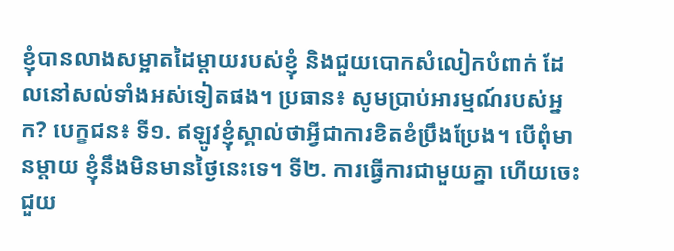ខ្ញុំបានលាងសម្អាតដៃម្ដាយរបស់ខ្ញុំ និងជួយបោកសំលៀកបំពាក់ ដែលនៅសល់ទាំងអស់ទៀតផង។ ប្រធាន៖ សូមប្រាប់អារម្មណ៍របស់អ្នក? បេក្ខជន៖ ទី១. ឥឡូវខ្ញុំស្គាល់ថាអ្វីជាការខិតខំប្រឹងប្រែង។ បើពុំមានម្ដាយ ខ្ញុំនឹងមិនមានថ្ងៃនេះទេ។ ទី២. ការធ្វើការជាមួយគ្នា ហើយចេះជួយ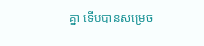គ្នា ទើបបានសម្រេច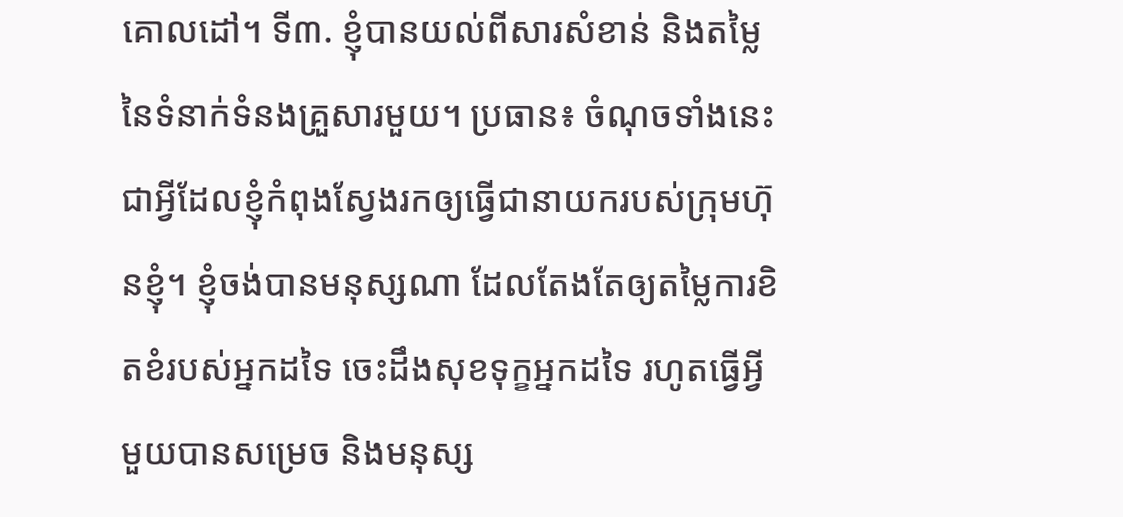គោលដៅ។ ទី៣. ខ្ញុំបានយល់ពីសារសំខាន់ និងតម្លៃនៃទំនាក់ទំនងគ្រួសារមួយ។ ប្រធាន៖ ចំណុចទាំងនេះ ជាអ្វីដែលខ្ញុំកំពុងស្វែងរកឲ្យធ្វើជានាយករបស់ក្រុមហ៊ុនខ្ញុំ។ ខ្ញុំចង់បានមនុស្សណា ដែលតែងតែឲ្យតម្លៃការខិតខំរបស់អ្នកដទៃ ចេះដឹងសុខទុក្ខអ្នកដទៃ រហូតធ្វើអ្វីមួយបានសម្រេច និងមនុស្ស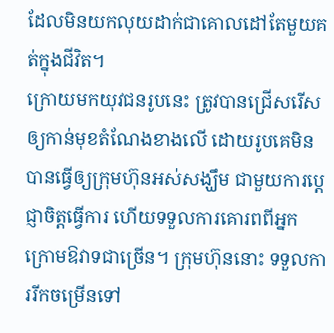ដែលមិនយកលុយដាក់ជាគោលដៅតែមួយគត់ក្នុងជីវិត។
ក្រោយមកយុវជនរូបនេះ ត្រូវបានជ្រើសរើសឲ្យកាន់មុខតំណែងខាងលើ ដោយរូបគេមិនបានធ្វើឲ្យក្រុមហ៊ុនអស់សង្ឃឹម ជាមួយការប្ដេជ្ញាចិត្តធ្វើការ ហើយទទួលការគោរពពីអ្នកក្រោមឱវាទជាច្រើន។ ក្រុមហ៊ុននោះ ទទួលការរីកចម្រើនទៅ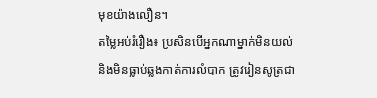មុខយ៉ាងលឿន។
តម្លៃអប់រំរឿង៖ ប្រសិនបើអ្នកណាម្នាក់មិនយល់ និងមិនធ្លាប់ឆ្លងកាត់ការលំបាក ត្រូវរៀនសូត្រជា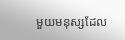មួយមនុស្សដែល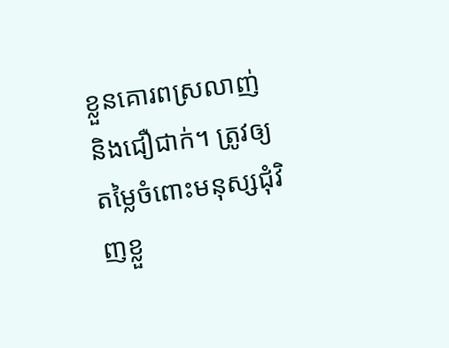ខ្លួនគោរពស្រលាញ់ និងជឿជាក់។ ត្រូវឲ្យតម្លៃចំពោះមនុស្សជុំវិញខ្លួ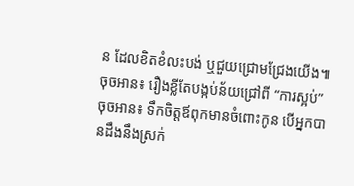ន ដែលខិតខំលះបង់ ឬជួយជ្រោមជ្រែងយើង៕
ចុចអាន៖ រឿងខ្លីតែបង្កប់ន័យជ្រៅពី “ការស្អប់”
ចុចអាន៖ ទឹកចិត្តឪពុកមានចំពោះកូន បើអ្នកបានដឹងនឹងស្រក់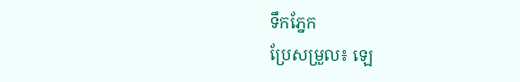ទឹកភ្នែក
ប្រែសម្រួល៖ ឡេ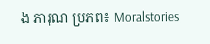ង ភារុណ ប្រភព៖ Moralstories